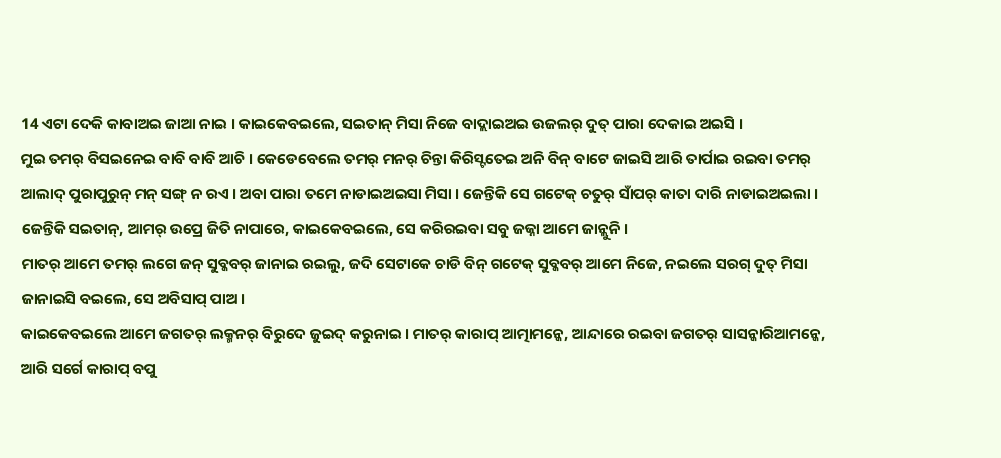14 ଏଟା ଦେକି କାବାଅଇ ଜାଆ ନାଇ । କାଇକେବଇଲେ, ସଇତାନ୍ ମିସା ନିଜେ ବାଦ୍ଲାଇଅଇ ଉଜଲର୍ ଦୁତ୍ ପାରା ଦେକାଇ ଅଇସି ।
ମୁଇ ତମର୍ ବିସଇନେଇ ବାବି ବାବି ଆଚି । କେଡେବେଲେ ତମର୍ ମନର୍ ଚିନ୍ତା କିରିସ୍ଟତେଇ ଅନି ବିନ୍ ବାଟେ ଜାଇସି ଆରି ତାର୍ପାଇ ରଇବା ତମର୍ ଆଲାଦ୍ ପୁରାପୁରୁନ୍ ମନ୍ ସଙ୍ଗ୍ ନ ରଏ । ଅବା ପାରା ତମେ ନାଡାଇଅଇସା ମିସା । ଜେନ୍ତିକି ସେ ଗଟେକ୍ ଚତୁର୍ ସାଁପର୍ କାତା ଦାରି ନାଡାଇଅଇଲା ।
ଜେନ୍ତିକି ସଇତାନ୍, ଆମର୍ ଉପ୍ରେ ଜିତି ନାପାରେ, କାଇକେବଇଲେ, ସେ କରିରଇବା ସବୁ ଜଜ୍ନା ଆମେ ଜାନ୍ଲୁନି ।
ମାତର୍ ଆମେ ତମର୍ ଲଗେ ଜନ୍ ସୁବ୍କବର୍ ଜାନାଇ ରଇଲୁ, ଜଦି ସେଟାକେ ଚାଡି ବିନ୍ ଗଟେକ୍ ସୁବ୍କବର୍ ଆମେ ନିଜେ, ନଇଲେ ସରଗ୍ ଦୁତ୍ ମିସା ଜାନାଇସି ବଇଲେ, ସେ ଅବିସାପ୍ ପାଅ ।
କାଇକେବଇଲେ ଆମେ ଜଗତର୍ ଲକ୍ମନର୍ ବିରୁଦେ ଜୁଇଦ୍ କରୁନାଇ । ମାତର୍ କାରାପ୍ ଆତ୍ମାମନ୍କେ, ଆନ୍ଦାରେ ରଇବା ଜଗତର୍ ସାସନ୍କାରିଆମନ୍କେ, ଆରି ସର୍ଗେ କାରାପ୍ ବପୁ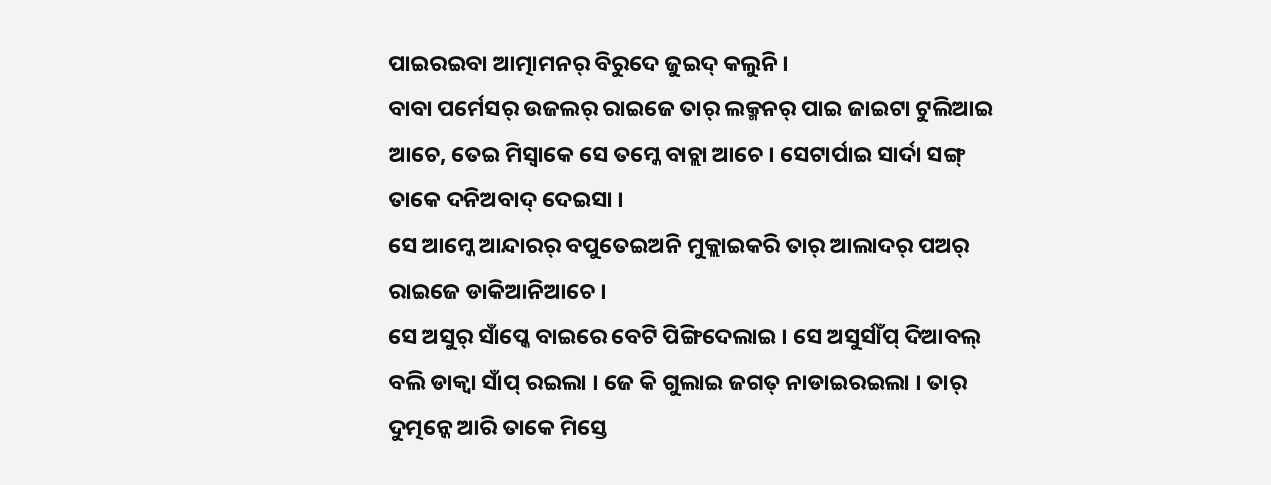ପାଇରଇବା ଆତ୍ମାମନର୍ ବିରୁଦେ ଜୁଇଦ୍ କଲୁନି ।
ବାବା ପର୍ମେସର୍ ଉଜଲର୍ ରାଇଜେ ତାର୍ ଲକ୍ମନର୍ ପାଇ ଜାଇଟା ଟୁଲିଆଇ ଆଚେ, ତେଇ ମିସ୍ବାକେ ସେ ତମ୍କେ ବାଚ୍ଲା ଆଚେ । ସେଟାର୍ପାଇ ସାର୍ଦା ସଙ୍ଗ୍ ତାକେ ଦନିଅବାଦ୍ ଦେଇସା ।
ସେ ଆମ୍କେ ଆନ୍ଦାରର୍ ବପୁତେଇଅନି ମୁକ୍ଲାଇକରି ତାର୍ ଆଲାଦର୍ ପଅର୍ ରାଇଜେ ଡାକିଆନିଆଚେ ।
ସେ ଅସୁର୍ ସାଁପ୍କେ ବାଇରେ ବେଟି ପିଙ୍ଗିଦେଲାଇ । ସେ ଅସୁର୍ସାଁପ୍ ଦିଆବଲ୍ ବଲି ଡାକ୍ବା ସାଁପ୍ ରଇଲା । ଜେ କି ଗୁଲାଇ ଜଗତ୍ ନାଡାଇରଇଲା । ତାର୍ ଦୁତ୍ମନ୍କେ ଆରି ତାକେ ମିସ୍ତେ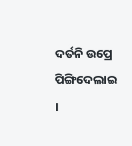ଦର୍ତନି ଉପ୍ରେ ପିଙ୍ଗିଦେଲାଇ ।